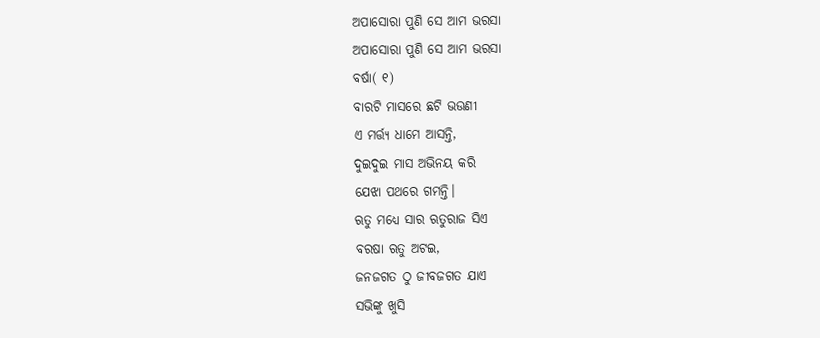ଅପାସୋରା ପୁଣି ସେ ଆମ ଭରସା
ଅପାସୋରା ପୁଣି ସେ ଆମ ଭରସା
ବର୍ଷା( ୧)
ବାରଟି ମାସରେ ଛଟି ଭଉଣୀ
ଏ ମର୍ତ୍ତ୍ୟ ଧାମେ ଆସନ୍ତି,
ଦୁଇଦୁଇ ମାସ ଅଭିନୟ କରି
ଯେଝା ପଥରେ ଗମନ୍ତି।
ଋତୁ ମଧ୍ୟେ ସାର ଋତୁରାଜ ସିଏ
ବରଷା ଋତୁ ଅଟଇ,
ଜନଜଗତ ଠୁ ଜୀବଜଗତ ଯାଏ
ସଭିଙ୍କୁ ଖୁସି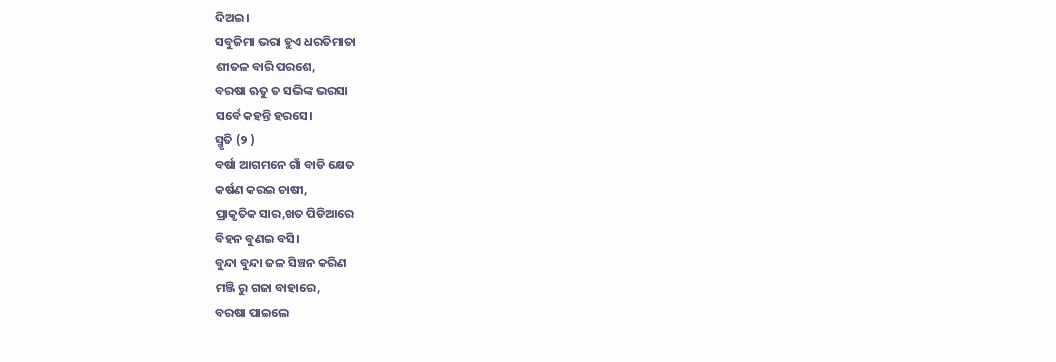ଦିଅଇ।
ସବୁଜିମା ଭରା ହୁଏ ଧରତିମାତା
ଶୀତଳ ବାରି ପରଶେ,
ବରଷା ଋତୁ ତ ସଭିଙ୍କ ଭରସା
ସର୍ବେ କହନ୍ତି ହରସେ।
ସ୍ମୃତି (୨ )
ବର୍ଷା ଆଗମନେ ଗାଁ ବାଡି କ୍ଷେତ
କର୍ଷଣ କରଇ ଚାଷୀ,
ପ୍ରାକୃତିକ ସାର,ଖତ ପିଡିଆରେ
ବିହନ ବୁଣଇ ବସି।
ବୁନ୍ଦା ବୁନ୍ଦା ଜଳ ସିଞ୍ଚନ କରିଣ
ମଞ୍ଜି ରୁ ଗଜା ବାହାରେ,
ବରଷା ପାଇଲେ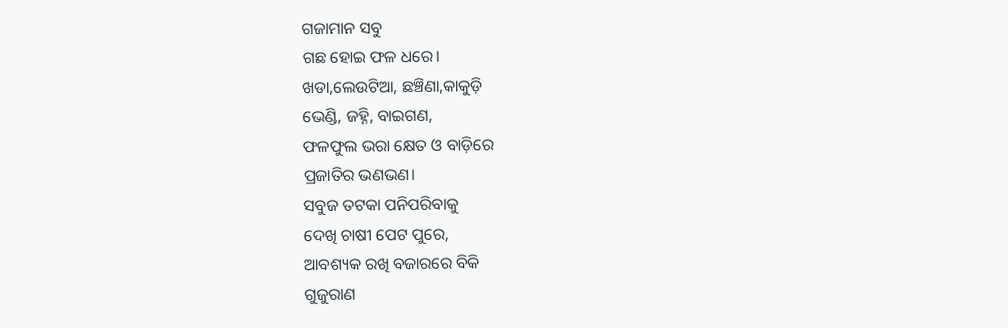ଗଜାମାନ ସବୁ
ଗଛ ହୋଇ ଫଳ ଧରେ।
ଖଡା,ଲେଉଟିଆ, ଛଞ୍ଚିଣା,କାକୁଡ଼ି
ଭେଣ୍ଡି, ଜହ୍ନି, ବାଇଗଣ,
ଫଳଫୁଲ ଭରା କ୍ଷେତ ଓ ବାଡ଼ିରେ
ପ୍ରଜାତିର ଭଣଭଣ।
ସବୁଜ ତଟକା ପନିପରିବାକୁ
ଦେଖି ଚାଷୀ ପେଟ ପୁରେ,
ଆବଶ୍ୟକ ରଖି ବଜାରରେ ବିକି
ଗୁଜୁରାଣ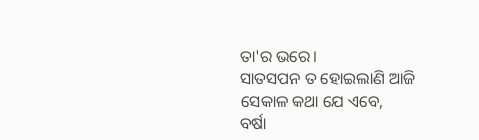ତା'ର ଭରେ।
ସାତସପନ ତ ହୋଇଲାଣି ଆଜି
ସେକାଳ କଥା ଯେ ଏବେ,
ବର୍ଷା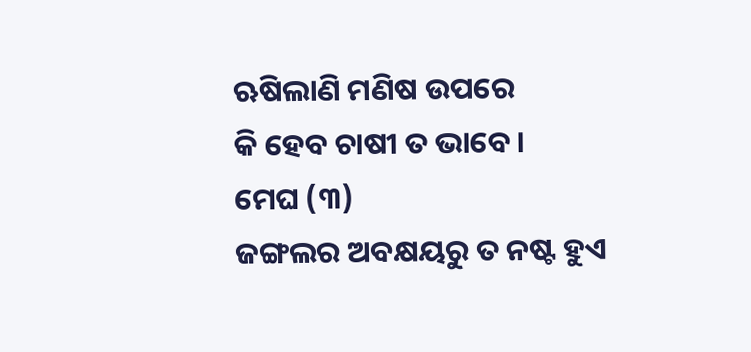ଋଷିଲାଣି ମଣିଷ ଉପରେ
କି ହେବ ଚାଷୀ ତ ଭାବେ।
ମେଘ (୩)
ଜଙ୍ଗଲର ଅବକ୍ଷୟରୁ ତ ନଷ୍ଟ ହୁଏ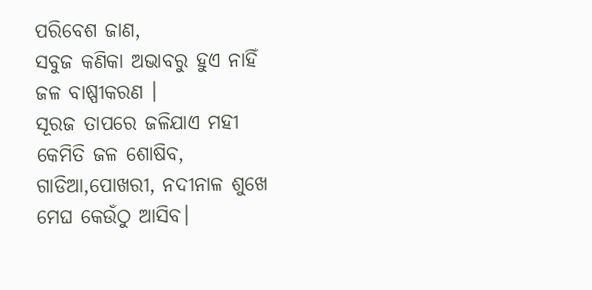ପରିବେଶ ଜାଣ,
ସବୁଜ କଣିକା ଅଭାବରୁ ହୁଏ ନାହିଁ
ଜଳ ବାଷ୍ପୀକରଣ ।
ସୂରଜ ତାପରେ ଜଳିଯାଏ ମହୀ
କେମିତି ଜଳ ଶୋଷିବ,
ଗାଡିଆ,ପୋଖରୀ, ନଦୀନାଳ ଶୁଖେ
ମେଘ କେଉଁଠୁ ଆସିବ।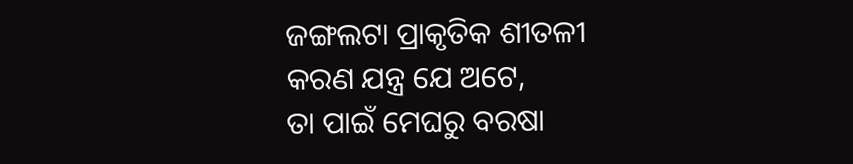ଜଙ୍ଗଲଟା ପ୍ରାକୃତିକ ଶୀତଳୀ
କରଣ ଯନ୍ତ୍ର ଯେ ଅଟେ,
ତା ପାଇଁ ମେଘରୁ ବରଷା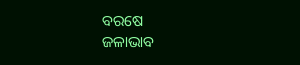ବରଷେ
ଜଳାଭାବ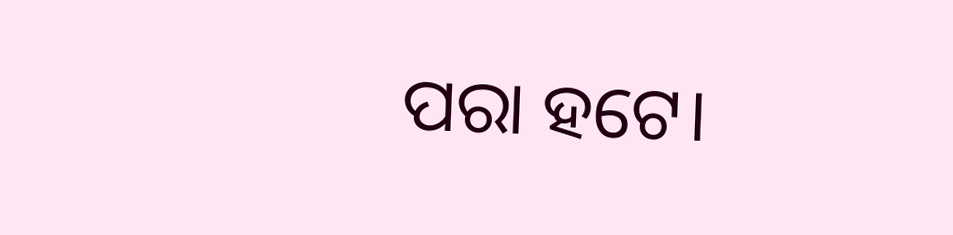ପରା ହଟେ।